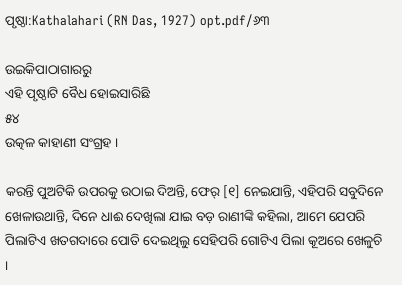ପୃଷ୍ଠା:Kathalahari (RN Das, 1927) opt.pdf/୬୩

ଉଇକିପାଠାଗାର‌ରୁ
ଏହି ପୃଷ୍ଠାଟି ବୈଧ ହୋଇସାରିଛି
୫୪
ଉତ୍କଳ କାହାଣୀ ସଂଗ୍ରହ ।

କରନ୍ତି ପୁଅଟିକି ଉପରକୁ ଉଠାଇ ଦିଅନ୍ତି, ଫେର୍ [୧] ନେଇଯାନ୍ତି, ଏହିପରି ସବୁଦିନେ ଖେଳାଉଥାନ୍ତି, ଦିନେ ଧାଈ ଦେଖିଲା ଯାଇ ବଡ଼ ରାଣୀଙ୍କି କହିଲା, ଆମେ ଯେପରି ପିଲାଟିଏ ଖତଗଦାରେ ପୋତି ଦେଇଥିଲୁ ସେହିପରି ଗୋଟିଏ ପିଲା କୂଅରେ ଖେଳୁଚି ।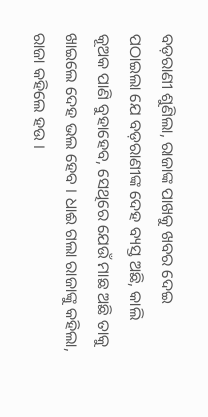ବଡ଼ରାଣୀ ଶୁଣିଲା, ରାଜାଙ୍କ ପାଖକୁ ଖବର ଦେଇ ପଠାଇଲା ଯେ ବଡ଼ରାଣୀଙ୍କ ଦେହ ବ୍ୟସ୍ତ ଅଛି, କାଲି କୂଅକ ପାଣି ବୁହାହେବ, ସେଥିରେ ଯେଉଁ ମାଛ ଅଛି ତାକୁ ଖାଇଲେ ଦେହ ଭଲ ହେବ । ଧାଈ ଗଲା ରାଜାଙ୍କୁ କହିଲା, ରାଜା କହିଲେ ହଉ ।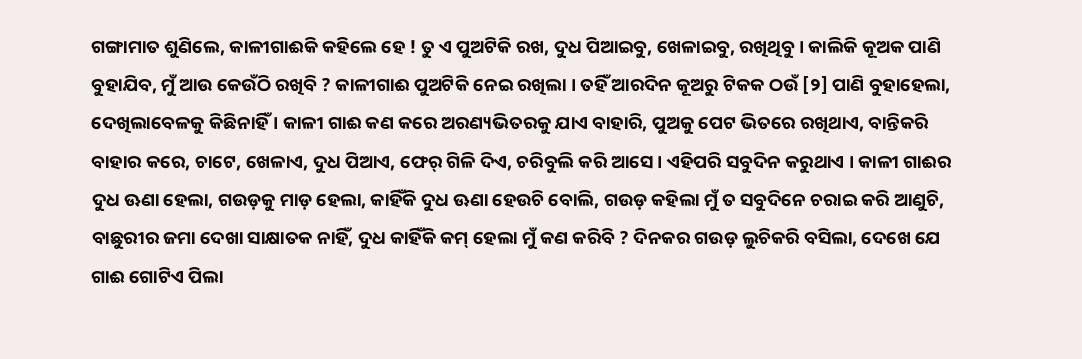ଗଙ୍ଗାମାତ ଶୁଣିଲେ, କାଳୀଗାଈକି କହିଲେ ହେ ! ତୁ ଏ ପୁଅଟିକି ରଖ, ଦୁଧ ପିଆଇବୁ, ଖେଳାଇବୁ, ରଖିଥିବୁ । କାଲିକି କୂଅକ ପାଣି ବୁହାଯିବ, ମୁଁ ଆଉ କେଉଁଠି ରଖିବି ? କାଳୀଗାଈ ପୁଅଟିକି ନେଇ ରଖିଲା । ତହିଁ ଆରଦିନ କୂଅରୁ ଟିକକ ଠଉଁ [୨] ପାଣି ବୁହାହେଲା, ଦେଖିଲାବେଳକୁ କିଛିନାହିଁ । କାଳୀ ଗାଈ କଣ କରେ ଅରଣ୍ୟଭିତରକୁ ଯାଏ ବାହାରି, ପୁଅକୁ ପେଟ ଭିତରେ ରଖିଥାଏ, ବାନ୍ତିକରି ବାହାର କରେ, ଚାଟେ, ଖେଳାଏ, ଦୁଧ ପିଆଏ, ଫେର୍ ଗିଳି ଦିଏ, ଚରିବୁଲି କରି ଆସେ । ଏହିପରି ସବୁଦିନ କରୁଥାଏ । କାଳୀ ଗାଈର ଦୁଧ ଊଣା ହେଲା, ଗଉଡ଼କୁ ମାଡ଼ ହେଲା, କାହିଁକି ଦୁଧ ଊଣା ହେଉଚି ବୋଲି, ଗଉଡ଼ କହିଲା ମୁଁ ତ ସବୁଦିନେ ଚରାଇ କରି ଆଣୁଚି, ବାଛୁରୀର ଜମା ଦେଖା ସାକ୍ଷାତକ ନାହିଁ, ଦୁଧ କାହିଁକି କମ୍ ହେଲା ମୁଁ କଣ କରିବି ? ଦିନକର ଗଉଡ଼ ଲୁଚିକରି ବସିଲା, ଦେଖେ ଯେ ଗାଈ ଗୋଟିଏ ପିଲା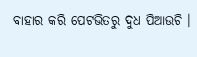ବାହାର କରି ପେଟଭିତରୁ ଦୁଧ ପିଆଉଚି ।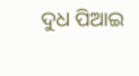ଦୁଧ ପିଆଇ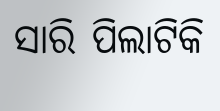ସାରି ପିଲାଟିକି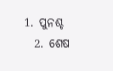1. ପୁନଶ୍ଚ
  2. ଶେଷ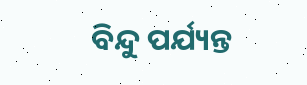ବିନ୍ଦୁ ପର୍ଯ୍ୟନ୍ତ